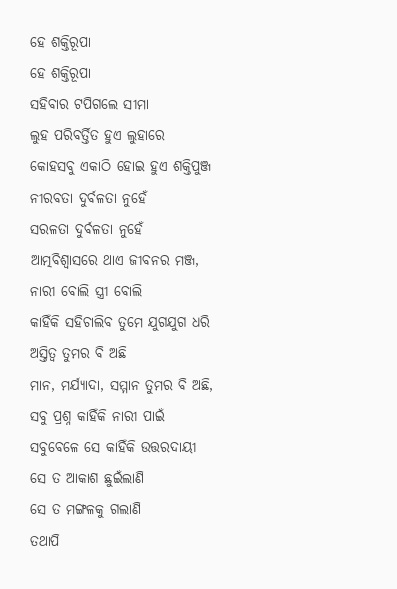ହେ ଶକ୍ତିରୂପା
ହେ ଶକ୍ତିରୂପା
ସହିବାର ଟପିଗଲେ ସୀମା
ଲୁହ ପରିବର୍ତ୍ତିତ ହୁଏ ଲୁହାରେ
କୋହସବୁ ଏକାଠି ହୋଇ ହୁଏ ଶକ୍ତିପୁଞ୍ଜ
ନୀରବତା ଦୁର୍ବଳତା ନୁହେଁ
ସରଳତା ଦୁର୍ବଳତା ନୁହେଁ
ଆତ୍ମବିଶ୍ୱାସରେ ଥାଏ ଜୀବନର ମଞ୍ଜ,
ନାରୀ ବୋଲି ସ୍ତ୍ରୀ ବୋଲି
କାହିଁକି ସହିଚାଲିବ ତୁମେ ଯୁଗଯୁଗ ଧରି
ଅସ୍ତିତ୍ବ ତୁମର ବି ଅଛି
ମାନ, ମର୍ଯ୍ୟାଦା, ସମ୍ମାନ ତୁମର ବି ଅଛି,
ସବୁ ପ୍ରଶ୍ନ କାହିଁକି ନାରୀ ପାଇଁ
ସବୁବେଳେ ସେ କାହିଁକି ଉତ୍ତରଦାୟୀ
ସେ ତ ଆକାଶ ଛୁଇଁଲାଣି
ସେ ତ ମଙ୍ଗଳକୁ ଗଲାଣି
ତଥାପି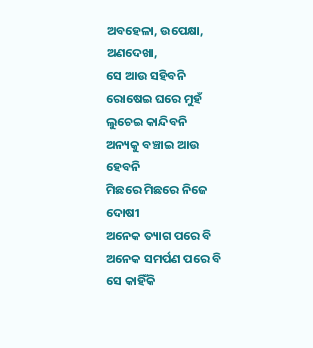ଅବହେଳା, ଉପେକ୍ଷା, ଅଣଦେଖା,
ସେ ଆଉ ସହିବନି
ରୋଷେଇ ଘରେ ମୁହଁ ଲୁଚେଇ କାନ୍ଦିବନି
ଅନ୍ୟକୁ ବଞ୍ଚାଇ ଆଉ ହେବନି
ମିଛରେ ମିଛରେ ନିଜେ ଦୋଷୀ
ଅନେକ ତ୍ୟାଗ ପରେ ବି
ଅନେକ ସମର୍ପଣ ପରେ ବି
ସେ କାହିଁକି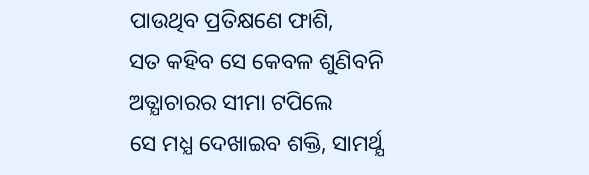ପାଉଥିବ ପ୍ରତିକ୍ଷଣେ ଫାଶି,
ସତ କହିବ ସେ କେବଳ ଶୁଣିବନି
ଅତ୍ଯାଚାରର ସୀମା ଟପିଲେ
ସେ ମଧ୍ଯ ଦେଖାଇବ ଶକ୍ତି, ସାମର୍ଥ୍ଯ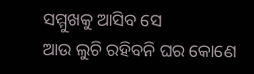ସମ୍ମୁଖକୁ ଆସିବ ସେ
ଆଉ ଲୁଚି ରହିବନି ଘର କୋଣେ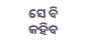ସେ ବି କହିବ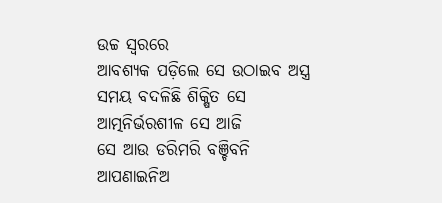ଉଚ୍ଚ ସ୍ୱରରେ
ଆବଶ୍ଯକ ପଡ଼ିଲେ ସେ ଉଠାଇବ ଅସ୍ତ୍ର
ସମୟ ବଦଳିଛି ଶିକ୍ଷିତ ସେ
ଆତ୍ମନିର୍ଭରଶୀଳ ସେ ଆଜି
ସେ ଆଉ ଡରିମରି ବଞ୍ଚିବନି
ଆପଣାଇନିଅ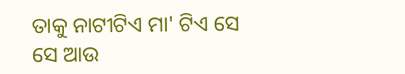ତାକୁ ନାଟୀଟିଏ ମା' ଟିଏ ସେ
ସେ ଆଉ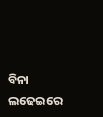ବିନା ଲଢେଇରେ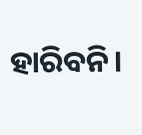ହାରିବନି।